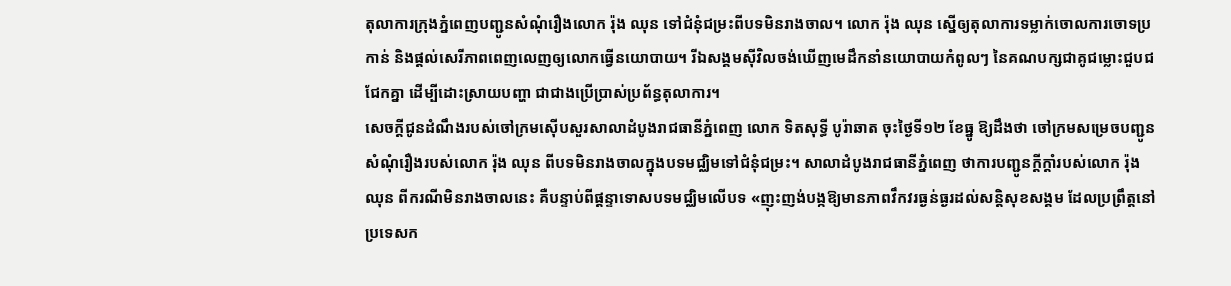តុលាការក្រុងភ្នំពេញបញ្ជូនសំណុំរឿងលោក រ៉ុង ឈុន ទៅជំនុំជម្រះពីបទមិនរាងចាល។ លោក រ៉ុង ឈុន ស្នើឲ្យតុលាការទម្លាក់ចោលការចោទប្រកាន់ និងផ្ដល់សេរីភាពពេញលេញឲ្យលោកធ្វើនយោបាយ។ រីឯសង្គមស៊ីវិលចង់ឃើញមេដឹកនាំនយោបាយកំពូលៗ នៃគណបក្សជាគូជម្លោះជួបជជែកគ្នា ដើម្បីដោះស្រាយបញ្ហា ជាជាងប្រើប្រាស់ប្រព័ន្ធតុលាការ។
សេចក្ដីជូនដំណឹងរបស់ចៅក្រមស៊ើបសួរសាលាដំបូងរាជធានីភ្នំពេញ លោក ទិតសុទ្ធី បូរ៉ាឆាត ចុះថ្ងៃទី១២ ខែធ្នូ ឱ្យដឹងថា ចៅក្រមសម្រេចបញ្ជូនសំណុំរឿងរបស់លោក រ៉ុង ឈុន ពីបទមិនរាងចាលក្នុងបទមជ្ឈិមទៅជំនុំជម្រះ។ សាលាដំបូងរាជធានីភ្នំពេញ ថាការបញ្ជូនក្ដីក្ដាំរបស់លោក រ៉ុង ឈុន ពីករណីមិនរាងចាលនេះ គឺបន្ទាប់ពីផ្ដន្ទាទោសបទមជ្ឈិមលើបទ «ញុះញង់បង្កឱ្យមានភាពវឹកវរធ្ងន់ធ្ងរដល់សន្តិសុខសង្គម ដែលប្រព្រឹត្តនៅប្រទេសក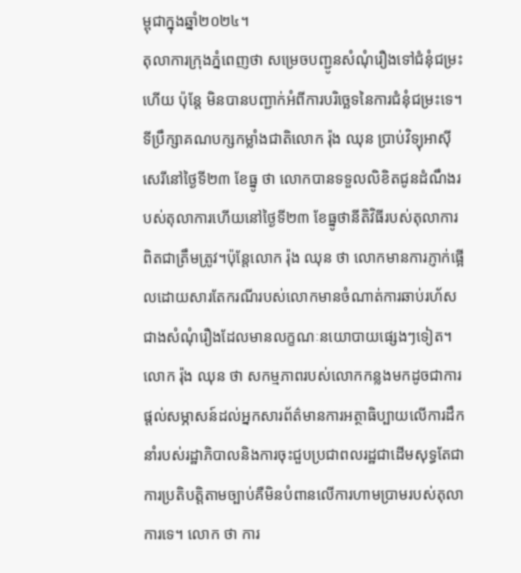ម្ពុជាក្នុងឆ្នាំ២០២៤។
តុលាការក្រុងភ្នំពេញថា សម្រេចបញ្ជូនសំណុំរឿងទៅជំនុំជម្រះហើយ ប៉ុន្តែ មិនបានបញ្ជាក់អំពីការបរិច្ឆេទនៃការជំនុំជម្រះទេ។
ទីប្រឹក្សាគណបក្សកម្លាំងជាតិលោក រ៉ុង ឈុន ប្រាប់វិទ្យុអាស៊ីសេរីនៅថ្ងៃទី២៣ ខែធ្នូ ថា លោកបានទទួលលិខិតជូនដំណឹងរបស់តុលាការហើយនៅថ្ងៃទី២៣ ខែធ្នូថានីតិវិធីរបស់តុលាការពិតជាត្រឹមត្រូវ។ប៉ុន្តែលោក រ៉ុង ឈុន ថា លោកមានការភ្ញាក់ផ្អើលដោយសារតែករណីរបស់លោកមានចំណាត់ការឆាប់រហ័ស ជាងសំណុំរឿងដែលមានលក្ខណៈនយោបាយផ្សេងៗទៀត។
លោក រ៉ុង ឈុន ថា សកម្មភាពរបស់លោកកន្លងមកដូចជាការផ្ដល់សម្ភាសន៍ដល់អ្នកសារព័ត៌មានការអត្ថាធិប្បាយលើការដឹកនាំរបស់រដ្ឋាភិបាលនិងការចុះជួបប្រជាពលរដ្ឋជាដើមសុទ្ធតែជាការប្រតិបត្តិតាមច្បាប់គឺមិនបំពានលើការហាមប្រាមរបស់តុលាការទេ។ លោក ថា ការ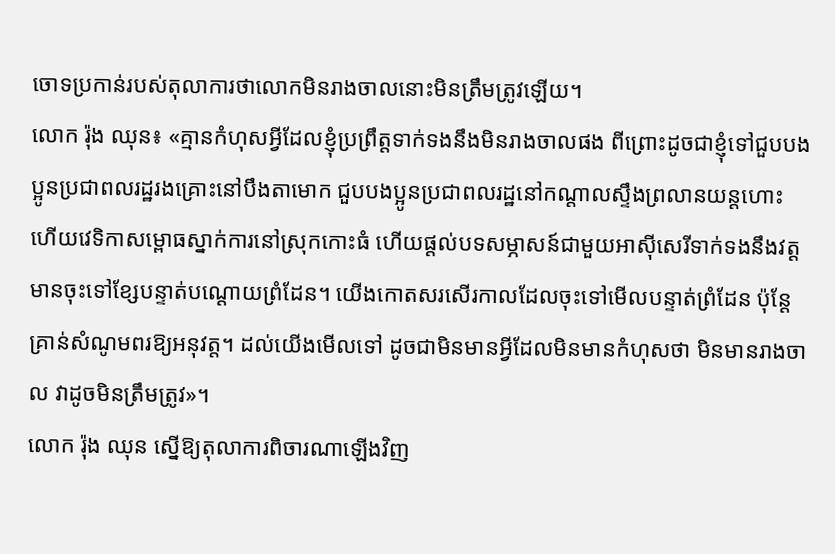ចោទប្រកាន់របស់តុលាការថាលោកមិនរាងចាលនោះមិនត្រឹមត្រូវឡើយ។
លោក រ៉ុង ឈុន៖ «គ្មានកំហុសអ្វីដែលខ្ញុំប្រព្រឹត្តទាក់ទងនឹងមិនរាងចាលផង ពីព្រោះដូចជាខ្ញុំទៅជួបបងប្អូនប្រជាពលរដ្ឋរងគ្រោះនៅបឹងតាមោក ជួបបងប្អូនប្រជាពលរដ្ឋនៅកណ្ដាលស្ទឹងព្រលានយន្តហោះ ហើយវេទិកាសម្ពោធស្នាក់ការនៅស្រុកកោះធំ ហើយផ្ដល់បទសម្ភាសន៍ជាមួយអាស៊ីសេរីទាក់ទងនឹងវត្តមានចុះទៅខ្សែបន្ទាត់បណ្ដោយព្រំដែន។ យើងកោតសរសើរកាលដែលចុះទៅមើលបន្ទាត់ព្រំដែន ប៉ុន្តែគ្រាន់សំណូមពរឱ្យអនុវត្ត។ ដល់យើងមើលទៅ ដូចជាមិនមានអ្វីដែលមិនមានកំហុសថា មិនមានរាងចាល វាដូចមិនត្រឹមត្រូវ»។
លោក រ៉ុង ឈុន ស្នើឱ្យតុលាការពិចារណាឡើងវិញ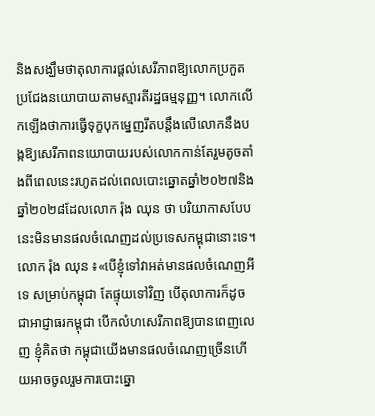និងសង្ឃឹមថាតុលាការផ្ដល់សេរីភាពឱ្យលោកប្រកួតប្រជែងនយោបាយតាមស្មារតីរដ្ឋធម្មនុញ្ញ។ លោកលើកឡើងថាការធ្វើទុក្ខបុកម្នេញរឹតបន្តឹងលើលោកនឹងបង្កឱ្យសេរីភាពនយោបាយរបស់លោកកាន់តែរួមតូចតាំងពីពេលនេះរហូតដល់ពេលបោះឆ្នោតឆ្នាំ២០២៧និងឆ្នាំ២០២៨ដែលលោក រ៉ុង ឈុន ថា បរិយាកាសបែបនេះមិនមានផលចំណេញដល់ប្រទេសកម្ពុជានោះទេ។
លោក រ៉ុង ឈុន ៖«បើខ្ញុំទៅវាអត់មានផលចំណេញអីទេ សម្រាប់កម្ពុជា តែផ្ទុយទៅវិញ បើតុលាការក៏ដូចជាអាជ្ញាធរកម្ពុជា បើកលំហសេរីភាពឱ្យបានពេញលេញ ខ្ញុំគិតថា កម្ពុជាយើងមានផលចំណេញច្រើនហើយអាចចូលរួមការបោះឆ្នោ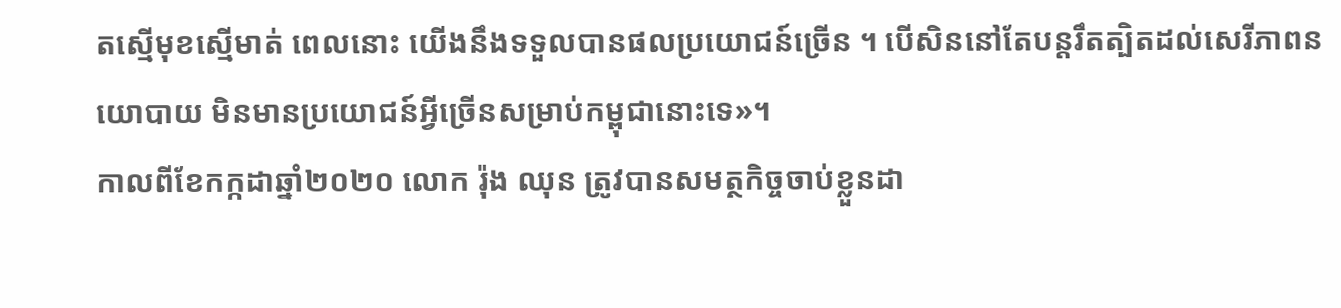តស្មើមុខស្មើមាត់ ពេលនោះ យើងនឹងទទួលបានផលប្រយោជន៍ច្រើន ។ បើសិននៅតែបន្តរឹតត្បិតដល់សេរីភាពនយោបាយ មិនមានប្រយោជន៍អ្វីច្រើនសម្រាប់កម្ពុជានោះទេ»។
កាលពីខែកក្កដាឆ្នាំ២០២០ លោក រ៉ុង ឈុន ត្រូវបានសមត្ថកិច្ចចាប់ខ្លួនដា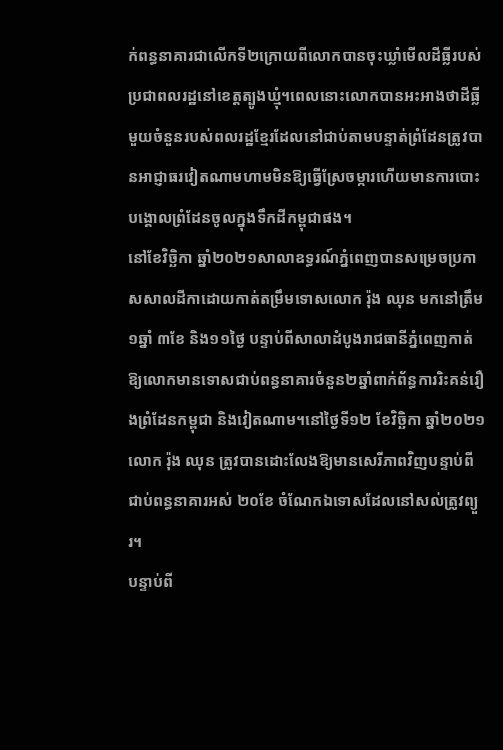ក់ពន្ធនាគារជាលើកទី២ក្រោយពីលោកបានចុះឃ្លាំមើលដីធ្លីរបស់ប្រជាពលរដ្ឋនៅខេត្តត្បូងឃ្មុំ។ពេលនោះលោកបានអះអាងថាដីធ្លីមួយចំនួនរបស់ពលរដ្ឋខ្មែរដែលនៅជាប់តាមបន្ទាត់ព្រំដែនត្រូវបានអាជ្ញាធរវៀតណាមហាមមិនឱ្យធ្វើស្រែចម្ការហើយមានការបោះបង្គោលព្រំដែនចូលក្នុងទឹកដីកម្ពុជាផង។
នៅខែវិច្ឆិកា ឆ្នាំ២០២១សាលាឧទ្ធរណ៍ភ្នំពេញបានសម្រេចប្រកាសសាលដីកាដោយកាត់តម្រឹមទោសលោក រ៉ុង ឈុន មកនៅត្រឹម ១ឆ្នាំ ៣ខែ និង១១ថ្ងៃ បន្ទាប់ពីសាលាដំបូងរាជធានីភ្នំពេញកាត់ឱ្យលោកមានទោសជាប់ពន្ធនាគារចំនួន២ឆ្នាំពាក់ព័ន្ធការរិះគន់រឿងព្រំដែនកម្ពុជា និងវៀតណាម។នៅថ្ងៃទី១២ ខែវិច្ឆិកា ឆ្នាំ២០២១ លោក រ៉ុង ឈុន ត្រូវបានដោះលែងឱ្យមានសេរីភាពវិញបន្ទាប់ពីជាប់ពន្ធនាគារអស់ ២០ខែ ចំណែកឯទោសដែលនៅសល់ត្រូវព្យួរ។
បន្ទាប់ពី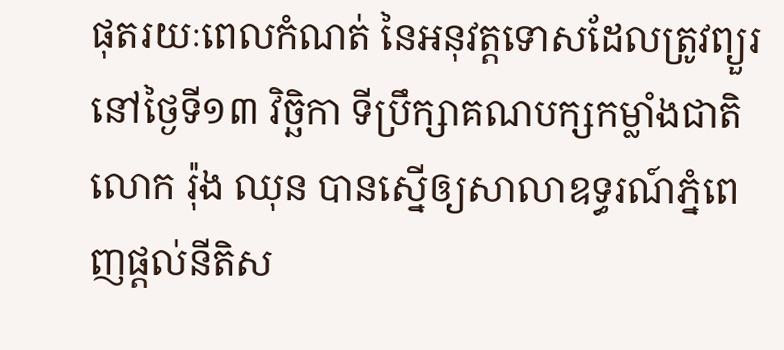ផុតរយៈពេលកំណត់ នៃអនុវត្តទោសដែលត្រូវព្យួរ នៅថ្ងៃទី១៣ វិច្ឆិកា ទីប្រឹក្សាគណបក្សកម្លាំងជាតិ លោក រ៉ុង ឈុន បានស្នើឲ្យសាលាឧទ្ធរណ៍ភ្នំពេញផ្ដល់នីតិស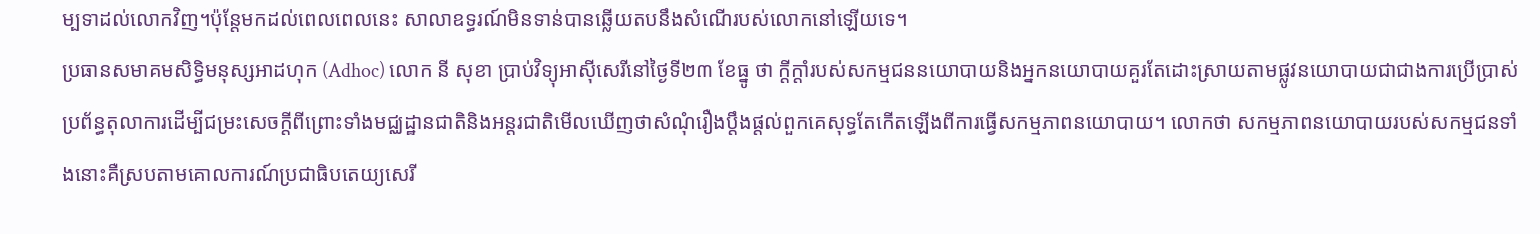ម្បទាដល់លោកវិញ។ប៉ុន្តែមកដល់ពេលពេលនេះ សាលាឧទ្ធរណ៍មិនទាន់បានឆ្លើយតបនឹងសំណើរបស់លោកនៅឡើយទេ។
ប្រធានសមាគមសិទ្ធិមនុស្សអាដហុក (Adhoc) លោក នី សុខា ប្រាប់វិទ្យុអាស៊ីសេរីនៅថ្ងៃទី២៣ ខែធ្នូ ថា ក្ដីក្ដាំរបស់សកម្មជននយោបាយនិងអ្នកនយោបាយគួរតែដោះស្រាយតាមផ្លូវនយោបាយជាជាងការប្រើប្រាស់ប្រព័ន្ធតុលាការដើម្បីជម្រះសេចក្ដីពីព្រោះទាំងមជ្ឈដ្ឋានជាតិនិងអន្តរជាតិមើលឃើញថាសំណុំរឿងប្ដឹងផ្ដល់ពួកគេសុទ្ធតែកើតឡើងពីការធ្វើសកម្មភាពនយោបាយ។ លោកថា សកម្មភាពនយោបាយរបស់សកម្មជនទាំងនោះគឺស្របតាមគោលការណ៍ប្រជាធិបតេយ្យសេរី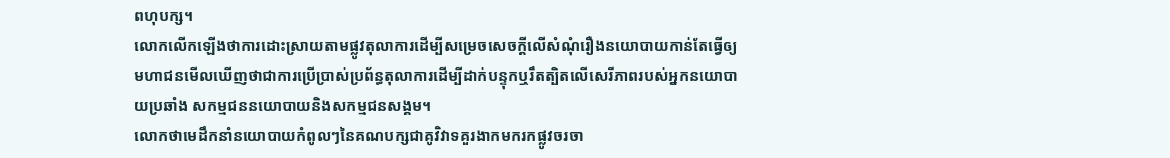ពហុបក្ស។
លោកលើកឡើងថាការដោះស្រាយតាមផ្លូវតុលាការដើម្បីសម្រេចសេចក្ដីលើសំណុំរឿងនយោបាយកាន់តែធ្វើឲ្យមហាជនមើលឃើញថាជាការប្រើប្រាស់ប្រព័ន្ធតុលាការដើម្បីដាក់បន្ទុកឬរឹតត្បិតលើសេរីភាពរបស់អ្នកនយោបាយប្រឆាំង សកម្មជននយោបាយនិងសកម្មជនសង្គម។
លោកថាមេដឹកនាំនយោបាយកំពូលៗនៃគណបក្សជាគូវិវាទគួរងាកមករកផ្លូវចរចា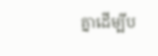គ្នាដើម្បីប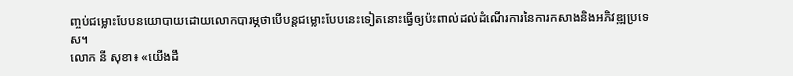ញ្ចប់ជម្លោះបែបនយោបាយដោយលោកបារម្ភថាបើបន្តជម្លោះបែបនេះទៀតនោះធ្វើឲ្យប៉ះពាល់ដល់ដំណើរការនៃការកសាងនិងអភិវឌ្ឍប្រទេស។
លោក នី សុខា៖ «យើងដឹ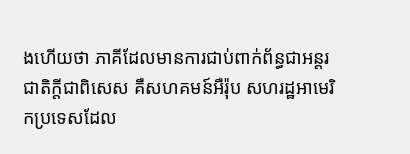ងហើយថា ភាគីដែលមានការជាប់ពាក់ព័ន្ធជាអន្តរជាតិក្ដីជាពិសេស គឺសហគមន៍អឺរ៉ុប សហរដ្ឋអាមេរិកប្រទេសដែល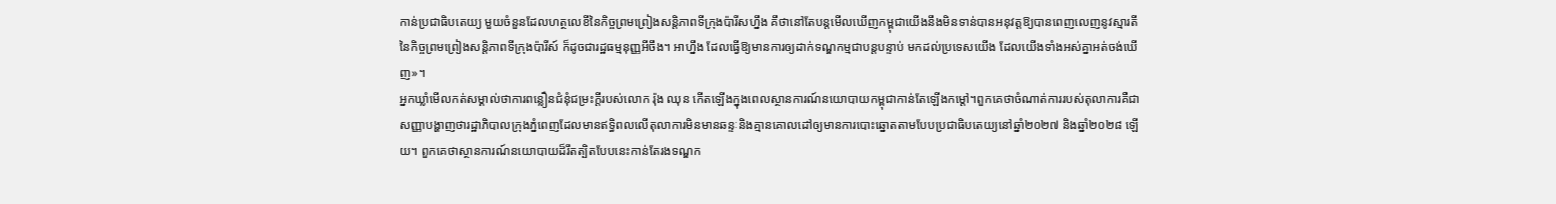កាន់ប្រជាធិបតេយ្យ មួយចំនួនដែលហត្ថលេខីនៃកិច្ចព្រមព្រៀងសន្តិភាពទីក្រុងប៉ារីសហ្នឹង គឹថានៅតែបន្តមើលឃើញកម្ពុជាយើងនឹងមិនទាន់បានអនុវត្តឱ្យបានពេញលេញនូវស្មារតីនៃកិច្ចព្រមព្រៀងសន្តិភាពទីក្រុងប៉ារីស៍ ក៏ដូចជារដ្ឋធម្មនុញ្ញអីចឹង។ អាហ្នឹង ដែលធ្វើឱ្យមានការឲ្យដាក់ទណ្ឌកម្មជាបន្តបន្ទាប់ មកដល់ប្រទេសយើង ដែលយើងទាំងអស់គ្នាអត់ចង់ឃើញ»។
អ្នកឃ្លាំមើលកត់សម្គាល់ថាការពន្លឿនជំនុំជម្រះក្ដីរបស់លោក រ៉ុង ឈុន កើតឡើងក្នុងពេលស្ថានការណ៍នយោបាយកម្ពុជាកាន់តែឡើងកម្ដៅ។ពួកគេថាចំណាត់ការរបស់តុលាការគឺជាសញ្ញាបង្ហាញថារដ្ឋាភិបាលក្រុងភ្នំពេញដែលមានឥទ្ធិពលលើតុលាការមិនមានឆន្ទៈនិងគ្មានគោលដៅឲ្យមានការបោះឆ្នោតតាមបែបប្រជាធិបតេយ្យនៅឆ្នាំ២០២៧ និងឆ្នាំ២០២៨ ឡើយ។ ពួកគេថាស្ថានការណ៍នយោបាយដ៏រឹតត្បិតបែបនេះកាន់តែរងទណ្ឌក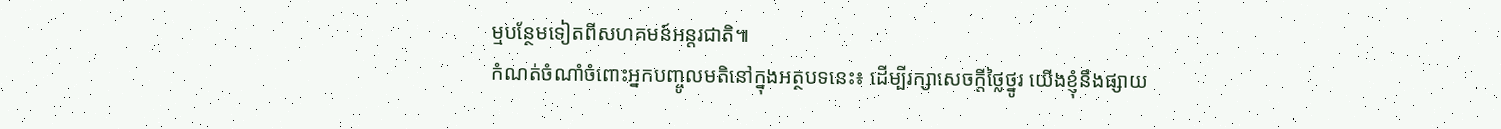ម្មបន្ថែមទៀតពីសហគមន៍អន្តរជាតិ៕
កំណត់ចំណាំចំពោះអ្នកបញ្ចូលមតិនៅក្នុងអត្ថបទនេះ៖ ដើម្បីរក្សាសេចក្ដីថ្លៃថ្នូរ យើងខ្ញុំនឹងផ្សាយ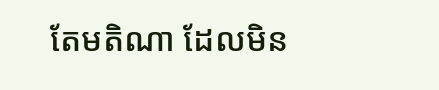តែមតិណា ដែលមិន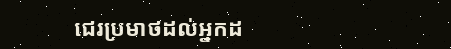ជេរប្រមាថដល់អ្នកដ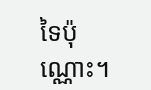ទៃប៉ុណ្ណោះ។